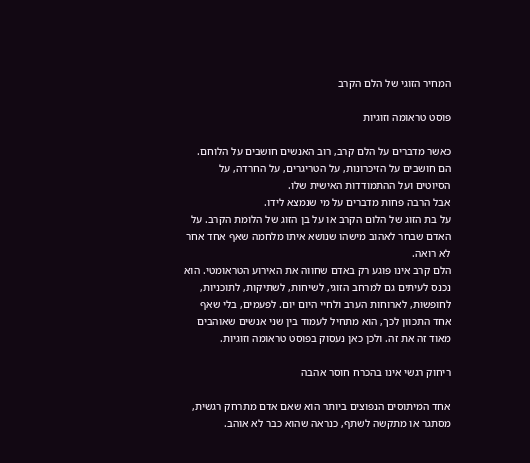המחיר הזוגי של הלם הקרב

פוסט טראומה וזוגיות

כאשר מדברים על הלם קרב, רוב האנשים חושבים על הלוחם. הם חושבים על הזיכרונות, על הטריגרים, על החרדה, על הסיוטים ועל ההתמודדות האישית שלו.
אבל הרבה פחות מדברים על מי שנמצא לידו.
על בת הזוג של הלום הקרב או על בן הזוג של הלומת הקרב. על האדם שבחר לאהוב מישהו שנושא איתו מלחמה שאף אחד אחר לא רואה.
הלם קרב אינו פוגע רק באדם שחווה את האירוע הטראומטי. הוא נכנס לעיתים גם למרחב הזוגי, לשיחות, לשתיקות, לתוכניות, לחופשות, לארוחות הערב ולחיי היום יום. לפעמים, בלי שאף אחד התכוון לכך, הוא מתחיל לעמוד בין שני אנשים שאוהבים מאוד זה את זה. ולכן כאן נעסוק בפוסט טראומה וזוגיות.

ריחוק רגשי אינו בהכרח חוסר אהבה

אחד המיתוסים הנפוצים ביותר הוא שאם אדם מתרחק רגשית, מסתגר או מתקשה לשתף, כנראה שהוא כבר לא אוהב.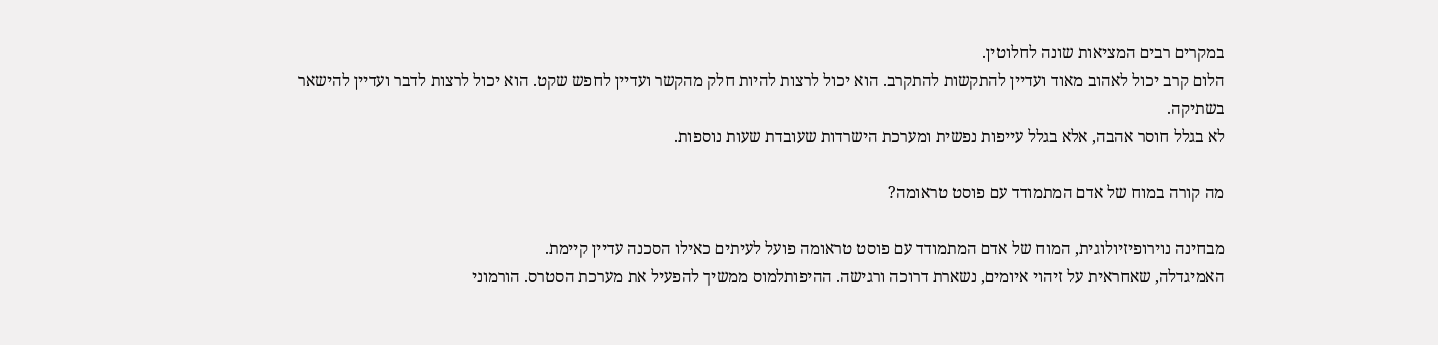במקרים רבים המציאות שונה לחלוטין.
הלום קרב יכול לאהוב מאוד ועדיין להתקשות להתקרב. הוא יכול לרצות להיות חלק מהקשר ועדיין לחפש שקט. הוא יכול לרצות לדבר ועדיין להישאר בשתיקה.
לא בגלל חוסר אהבה, אלא בגלל עייפות נפשית ומערכת הישרדות שעובדת שעות נוספות.

מה קורה במוח של אדם המתמודד עם פוסט טראומה?

מבחינה נוירופיזיולוגית, המוח של אדם המתמודד עם פוסט טראומה פועל לעיתים כאילו הסכנה עדיין קיימת.
האמיגדלה, שאחראית על זיהוי איומים, נשארת דרוכה ורגישה. ההיפותלמוס ממשיך להפעיל את מערכת הסטרס. הורמוני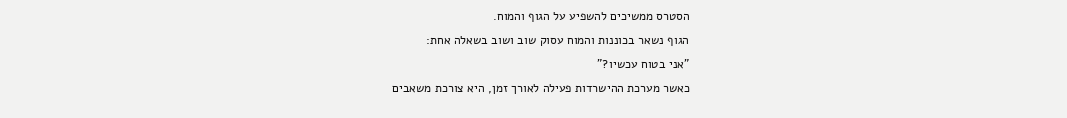הסטרס ממשיכים להשפיע על הגוף והמוח.
הגוף נשאר בכוננות והמוח עסוק שוב ושוב בשאלה אחת:
"אני בטוח עכשיו?"
כאשר מערכת ההישרדות פעילה לאורך זמן, היא צורכת משאבים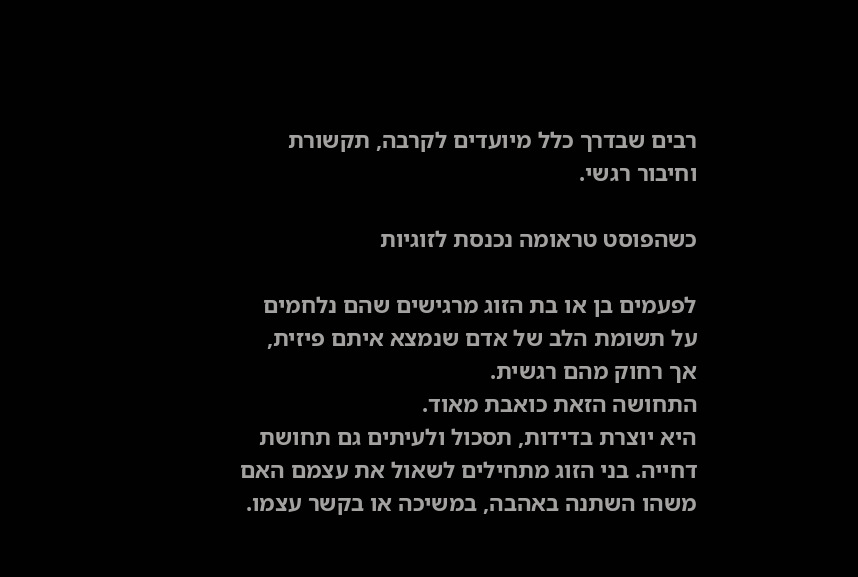רבים שבדרך כלל מיועדים לקרבה, תקשורת וחיבור רגשי.

כשהפוסט טראומה נכנסת לזוגיות

לפעמים בן או בת הזוג מרגישים שהם נלחמים על תשומת הלב של אדם שנמצא איתם פיזית, אך רחוק מהם רגשית.
התחושה הזאת כואבת מאוד.
היא יוצרת בדידות, תסכול ולעיתים גם תחושת דחייה. בני הזוג מתחילים לשאול את עצמם האם משהו השתנה באהבה, במשיכה או בקשר עצמו.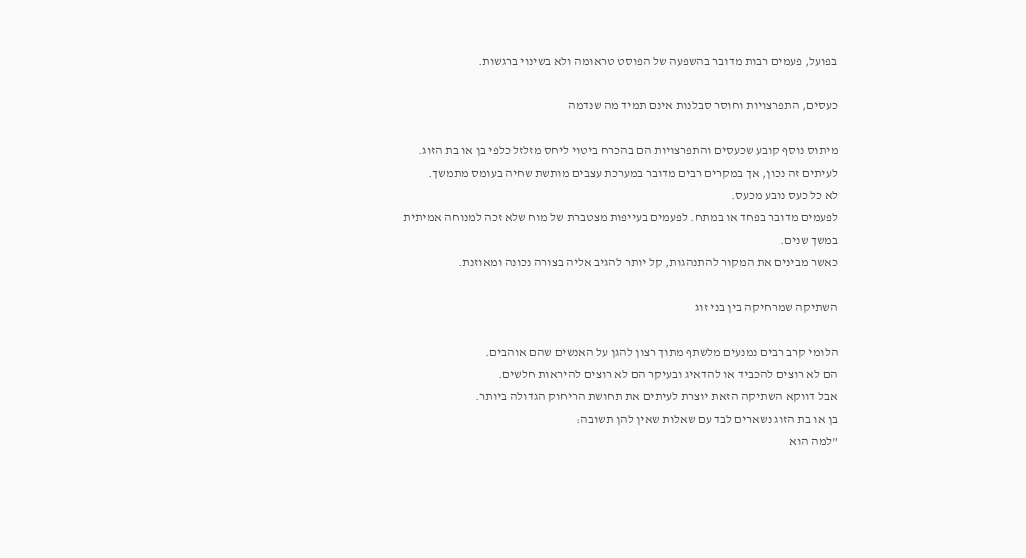בפועל, פעמים רבות מדובר בהשפעה של הפוסט טראומה ולא בשינוי ברגשות.

כעסים, התפרצויות וחוסר סבלנות אינם תמיד מה שנדמה

מיתוס נוסף קובע שכעסים והתפרצויות הם בהכרח ביטוי ליחס מזלזל כלפי בן או בת הזוג.
לעיתים זה נכון, אך במקרים רבים מדובר במערכת עצבים מותשת שחיה בעומס מתמשך.
לא כל כעס נובע מכעס.
לפעמים מדובר בפחד או במתח. לפעמים בעייפות מצטברת של מוח שלא זכה למנוחה אמיתית במשך שנים.
כאשר מבינים את המקור להתנהגות, קל יותר להגיב אליה בצורה נכונה ומאוזנת.

השתיקה שמרחיקה בין בני זוג

הלומי קרב רבים נמנעים מלשתף מתוך רצון להגן על האנשים שהם אוהבים.
הם לא רוצים להכביד או להדאיג ובעיקר הם לא רוצים להיראות חלשים.
אבל דווקא השתיקה הזאת יוצרת לעיתים את תחושת הריחוק הגדולה ביותר.
בן או בת הזוג נשארים לבד עם שאלות שאין להן תשובה:
"למה הוא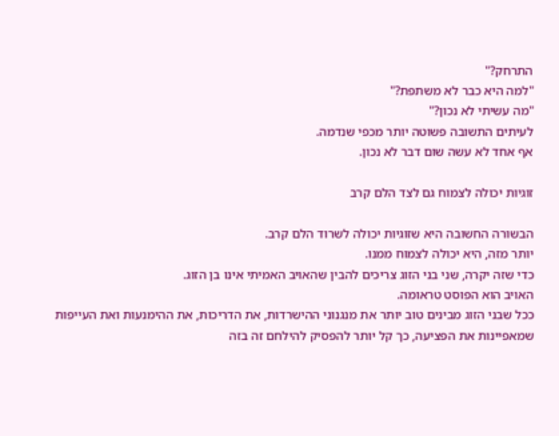התרחק?"
"למה היא כבר לא משתפת?"
"מה עשיתי לא נכון?"
לעיתים התשובה פשוטה יותר מכפי שנדמה.
אף אחד לא עשה שום דבר לא נכון.

זוגיות יכולה לצמוח גם לצד הלם קרב

הבשורה החשובה היא שזוגיות יכולה לשרוד הלם קרב.
יותר מזה, היא יכולה לצמוח ממנו.
כדי שזה יקרה, שני בני הזוג צריכים להבין שהאויב האמיתי אינו בן הזוג.
האויב הוא הפוסט טראומה.
ככל שבני הזוג מבינים טוב יותר את מנגנוני ההישרדות, את הדריכות, את ההימנעות ואת העייפות שמאפיינות את הפציעה, כך קל יותר להפסיק להילחם זה בזה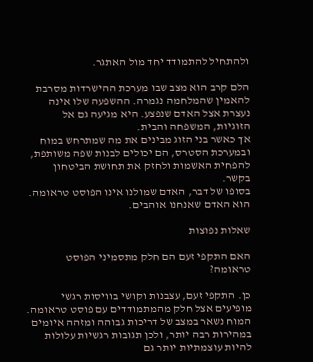ולהתחיל להתמודד יחד מול האתגר.

הלם קרב הוא מצב שבו מערכת ההישרדות מסרבת להאמין שהמלחמה נגמרה. ההשפעה שלו אינה נעצרת אצל האדם שנפצע. היא מגיעה גם אל הזוגיות, המשפחה והבית.
אך כאשר בני הזוג מבינים את מה שמתרחש במוח ובמערכת הסטרס, הם יכולים לבנות שפה משותפת, להפחית האשמות ולחזק את תחושת הביטחון בקשר.
בסופו של דבר, האדם שמולנו אינו הפוסט טראומה.
הוא האדם שאנחנו אוהבים.

שאלות נפוצות

האם התקפי זעם הם חלק מתסמיני הפוסט טראומה?

כן. התקפי זעם, עצבנות וקושי בוויסות רגשי מופיעים אצל חלק מהמתמודדים עם פוסט טראומה. המוח נשאר במצב של דריכות גבוהה ומזהה איומים במהירות רבה יותר, ולכן תגובות רגשיות עלולות להיות עוצמתיות יותר גם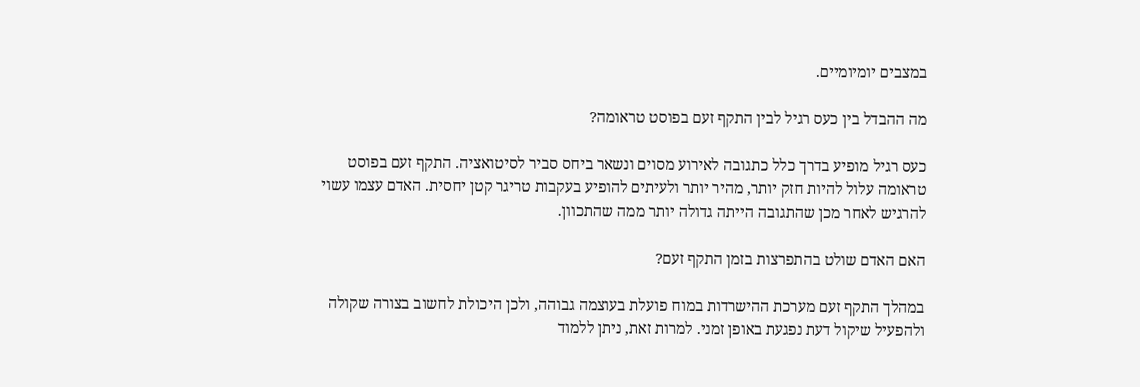במצבים יומיומיים.

מה ההבדל בין כעס רגיל לבין התקף זעם בפוסט טראומה?

כעס רגיל מופיע בדרך כלל כתגובה לאירוע מסוים ונשאר ביחס סביר לסיטואציה. התקף זעם בפוסט טראומה עלול להיות חזק יותר, מהיר יותר ולעיתים להופיע בעקבות טריגר קטן יחסית. האדם עצמו עשוי להרגיש לאחר מכן שהתגובה הייתה גדולה יותר ממה שהתכוון.

האם האדם שולט בהתפרצות בזמן התקף זעם?

במהלך התקף זעם מערכת ההישרדות במוח פועלת בעוצמה גבוהה, ולכן היכולת לחשוב בצורה שקולה ולהפעיל שיקול דעת נפגעת באופן זמני. למרות זאת, ניתן ללמוד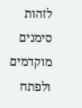לזהות סימנים מוקדמים ולפתח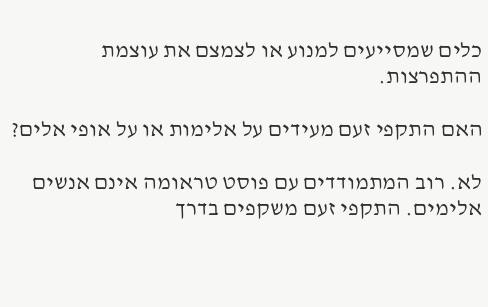כלים שמסייעים למנוע או לצמצם את עוצמת ההתפרצות.

האם התקפי זעם מעידים על אלימות או על אופי אלים?

לא. רוב המתמודדים עם פוסט טראומה אינם אנשים אלימים. התקפי זעם משקפים בדרך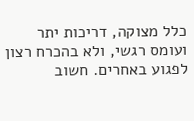כלל מצוקה, דריכות יתר ועומס רגשי, ולא בהכרח רצון לפגוע באחרים. חשוב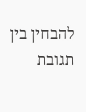להבחין בין תגובת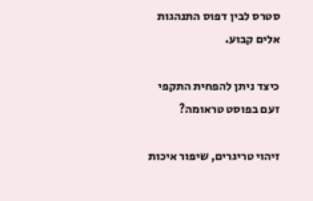סטרס לבין דפוס התנהגות אלים קבוע.

כיצד ניתן להפחית התקפי זעם בפוסט טראומה?

זיהוי טריגרים, שיפור איכות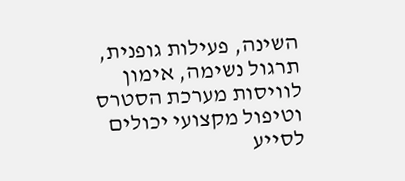השינה, פעילות גופנית, תרגול נשימה, אימון לוויסות מערכת הסטרס וטיפול מקצועי יכולים לסייע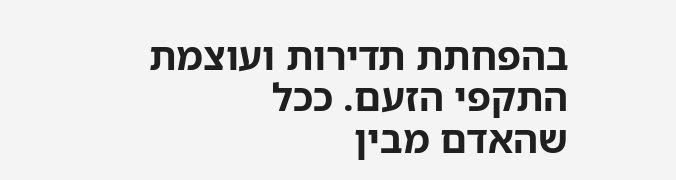בהפחתת תדירות ועוצמת התקפי הזעם. ככל שהאדם מבין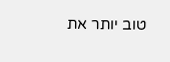טוב יותר את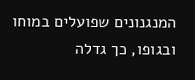המנגנונים שפועלים במוחו ובגופו, כך גדלה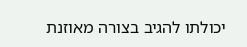יכולתו להגיב בצורה מאוזנת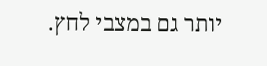יותר גם במצבי לחץ.